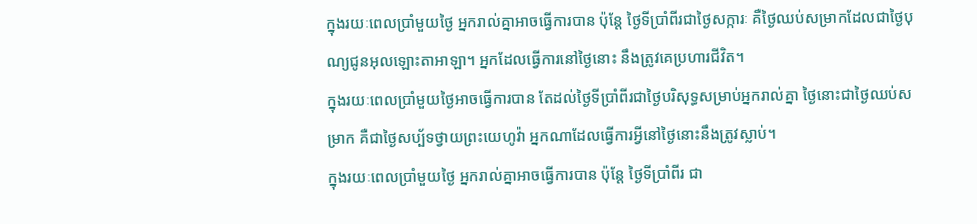ក្នុងរយៈពេលប្រាំមួយថ្ងៃ អ្នករាល់គ្នាអាចធ្វើការបាន ប៉ុន្តែ ថ្ងៃទីប្រាំពីរជាថ្ងៃសក្ការៈ គឺថ្ងៃឈប់សម្រាកដែលជាថ្ងៃបុណ្យជូនអុលឡោះតាអាឡា។ អ្នកដែលធ្វើការនៅថ្ងៃនោះ នឹងត្រូវគេប្រហារជីវិត។
ក្នុងរយៈពេលប្រាំមួយថ្ងៃអាចធ្វើការបាន តែដល់ថ្ងៃទីប្រាំពីរជាថ្ងៃបរិសុទ្ធសម្រាប់អ្នករាល់គ្នា ថ្ងៃនោះជាថ្ងៃឈប់សម្រាក គឺជាថ្ងៃសប្ប័ទថ្វាយព្រះយេហូវ៉ា អ្នកណាដែលធ្វើការអ្វីនៅថ្ងៃនោះនឹងត្រូវស្លាប់។
ក្នុងរយៈពេលប្រាំមួយថ្ងៃ អ្នករាល់គ្នាអាចធ្វើការបាន ប៉ុន្តែ ថ្ងៃទីប្រាំពីរ ជា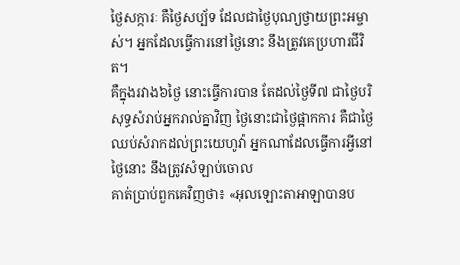ថ្ងៃសក្ការៈ គឺថ្ងៃសប្ប័ទ ដែលជាថ្ងៃបុណ្យថ្វាយព្រះអម្ចាស់។ អ្នកដែលធ្វើការនៅថ្ងៃនោះ នឹងត្រូវគេប្រហារជីវិត។
គឺក្នុងរវាង៦ថ្ងៃ នោះធ្វើការបាន តែដល់ថ្ងៃទី៧ ជាថ្ងៃបរិសុទ្ធសំរាប់អ្នករាល់គ្នាវិញ ថ្ងៃនោះជាថ្ងៃផ្អាកការ គឺជាថ្ងៃឈប់សំរាកដល់ព្រះយេហូវ៉ា អ្នកណាដែលធ្វើការអ្វីនៅថ្ងៃនោះ នឹងត្រូវសំឡាប់ចោល
គាត់ប្រាប់ពួកគេវិញថា៖ «អុលឡោះតាអាឡាបានប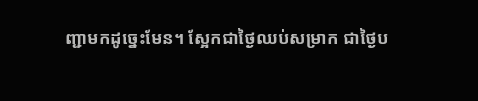ញ្ជាមកដូច្នេះមែន។ ស្អែកជាថ្ងៃឈប់សម្រាក ជាថ្ងៃប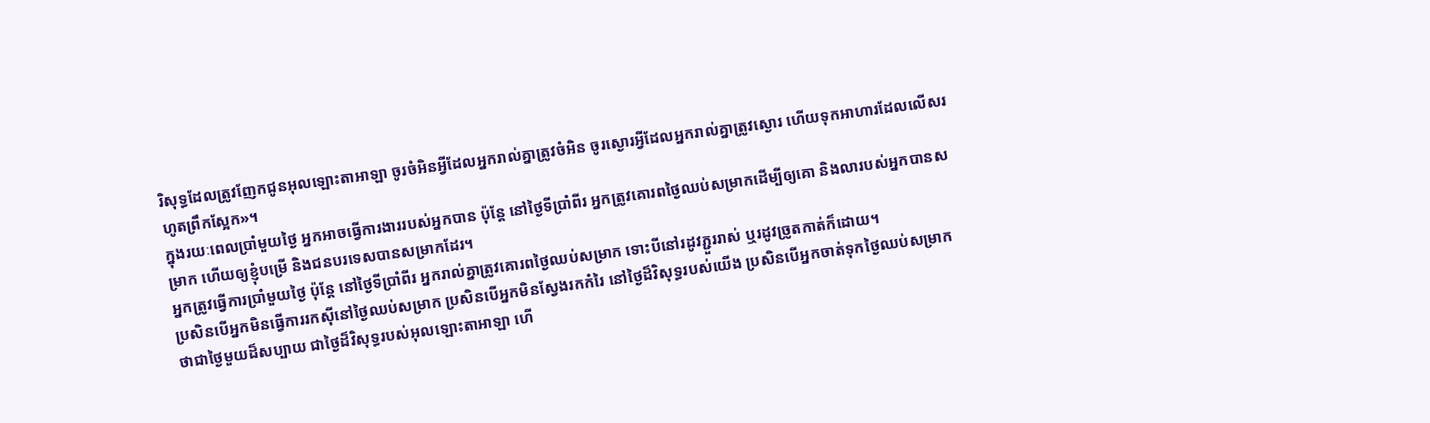រិសុទ្ធដែលត្រូវញែកជូនអុលឡោះតាអាឡា ចូរចំអិនអ្វីដែលអ្នករាល់គ្នាត្រូវចំអិន ចូរស្ងោរអ្វីដែលអ្នករាល់គ្នាត្រូវស្ងោរ ហើយទុកអាហារដែលលើសរហូតព្រឹកស្អែក»។
ក្នុងរយៈពេលប្រាំមួយថ្ងៃ អ្នកអាចធ្វើការងាររបស់អ្នកបាន ប៉ុន្តែ នៅថ្ងៃទីប្រាំពីរ អ្នកត្រូវគោរពថ្ងៃឈប់សម្រាកដើម្បីឲ្យគោ និងលារបស់អ្នកបានសម្រាក ហើយឲ្យខ្ញុំបម្រើ និងជនបរទេសបានសម្រាកដែរ។
អ្នកត្រូវធ្វើការប្រាំមួយថ្ងៃ ប៉ុន្តែ នៅថ្ងៃទីប្រាំពីរ អ្នករាល់គ្នាត្រូវគោរពថ្ងៃឈប់សម្រាក ទោះបីនៅរដូវភ្ជួររាស់ ឬរដូវច្រូតកាត់ក៏ដោយ។
ប្រសិនបើអ្នកមិនធ្វើការរកស៊ីនៅថ្ងៃឈប់សម្រាក ប្រសិនបើអ្នកមិនស្វែងរកកំរៃ នៅថ្ងៃដ៏វិសុទ្ធរបស់យើង ប្រសិនបើអ្នកចាត់ទុកថ្ងៃឈប់សម្រាក ថាជាថ្ងៃមួយដ៏សប្បាយ ជាថ្ងៃដ៏វិសុទ្ធរបស់អុលឡោះតាអាឡា ហើ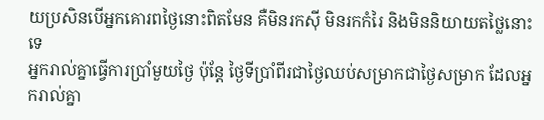យប្រសិនបើអ្នកគោរពថ្ងៃនោះពិតមែន គឺមិនរកស៊ី មិនរកកំរៃ និងមិននិយាយតថ្លៃនោះទេ
អ្នករាល់គ្នាធ្វើការប្រាំមួយថ្ងៃ ប៉ុន្តែ ថ្ងៃទីប្រាំពីរជាថ្ងៃឈប់សម្រាកជាថ្ងៃសម្រាក ដែលអ្នករាល់គ្នា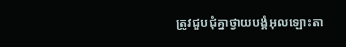ត្រូវជួបជុំគ្នាថ្វាយបង្គំអុលឡោះតា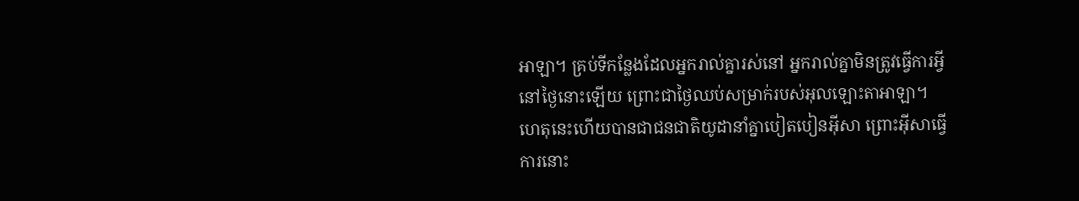អាឡា។ គ្រប់ទីកន្លែងដែលអ្នករាល់គ្នារស់នៅ អ្នករាល់គ្នាមិនត្រូវធ្វើការអ្វីនៅថ្ងៃនោះឡើយ ព្រោះជាថ្ងៃឈប់សម្រាក់របស់អុលឡោះតាអាឡា។
ហេតុនេះហើយបានជាជនជាតិយូដានាំគ្នាបៀតបៀនអ៊ីសា ព្រោះអ៊ីសាធ្វើការនោះ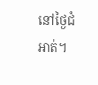នៅថ្ងៃជំអាត់។